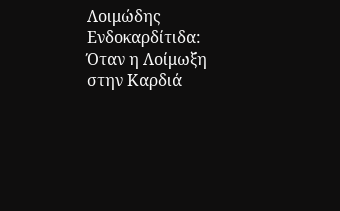Λοιμώδης Ενδοκαρδίτιδα: Όταν η Λοίμωξη στην Καρδιά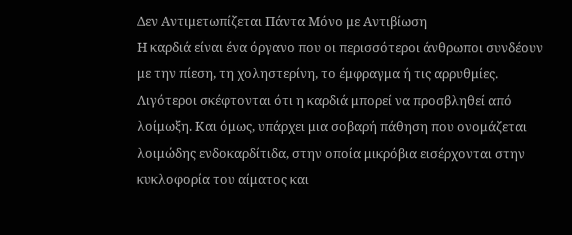Δεν Αντιμετωπίζεται Πάντα Μόνο με Αντιβίωση
Η καρδιά είναι ένα όργανο που οι περισσότεροι άνθρωποι συνδέουν με την πίεση, τη χοληστερίνη, το έμφραγμα ή τις αρρυθμίες. Λιγότεροι σκέφτονται ότι η καρδιά μπορεί να προσβληθεί από λοίμωξη. Και όμως, υπάρχει μια σοβαρή πάθηση που ονομάζεται λοιμώδης ενδοκαρδίτιδα, στην οποία μικρόβια εισέρχονται στην κυκλοφορία του αίματος και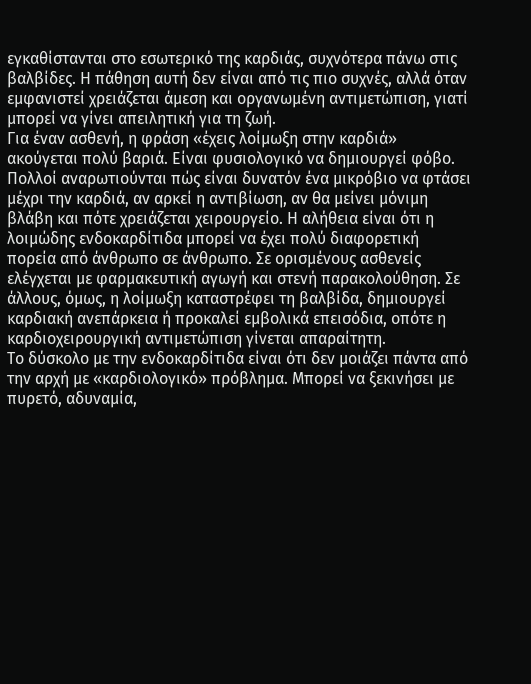εγκαθίστανται στο εσωτερικό της καρδιάς, συχνότερα πάνω στις βαλβίδες. Η πάθηση αυτή δεν είναι από τις πιο συχνές, αλλά όταν εμφανιστεί χρειάζεται άμεση και οργανωμένη αντιμετώπιση, γιατί μπορεί να γίνει απειλητική για τη ζωή.
Για έναν ασθενή, η φράση «έχεις λοίμωξη στην καρδιά» ακούγεται πολύ βαριά. Είναι φυσιολογικό να δημιουργεί φόβο. Πολλοί αναρωτιούνται πώς είναι δυνατόν ένα μικρόβιο να φτάσει μέχρι την καρδιά, αν αρκεί η αντιβίωση, αν θα μείνει μόνιμη βλάβη και πότε χρειάζεται χειρουργείο. Η αλήθεια είναι ότι η λοιμώδης ενδοκαρδίτιδα μπορεί να έχει πολύ διαφορετική πορεία από άνθρωπο σε άνθρωπο. Σε ορισμένους ασθενείς ελέγχεται με φαρμακευτική αγωγή και στενή παρακολούθηση. Σε άλλους, όμως, η λοίμωξη καταστρέφει τη βαλβίδα, δημιουργεί καρδιακή ανεπάρκεια ή προκαλεί εμβολικά επεισόδια, οπότε η καρδιοχειρουργική αντιμετώπιση γίνεται απαραίτητη.
Το δύσκολο με την ενδοκαρδίτιδα είναι ότι δεν μοιάζει πάντα από την αρχή με «καρδιολογικό» πρόβλημα. Μπορεί να ξεκινήσει με πυρετό, αδυναμία,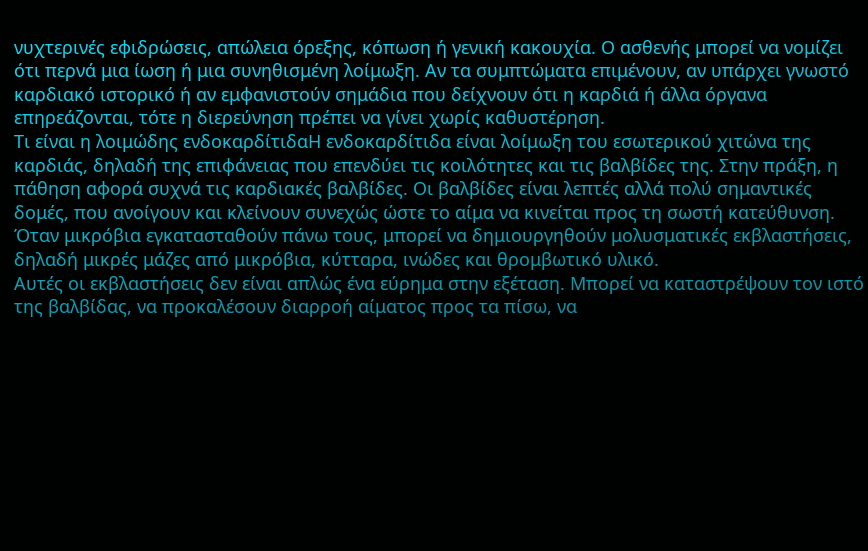νυχτερινές εφιδρώσεις, απώλεια όρεξης, κόπωση ή γενική κακουχία. Ο ασθενής μπορεί να νομίζει ότι περνά μια ίωση ή μια συνηθισμένη λοίμωξη. Αν τα συμπτώματα επιμένουν, αν υπάρχει γνωστό καρδιακό ιστορικό ή αν εμφανιστούν σημάδια που δείχνουν ότι η καρδιά ή άλλα όργανα επηρεάζονται, τότε η διερεύνηση πρέπει να γίνει χωρίς καθυστέρηση.
Τι είναι η λοιμώδης ενδοκαρδίτιδαΗ ενδοκαρδίτιδα είναι λοίμωξη του εσωτερικού χιτώνα της καρδιάς, δηλαδή της επιφάνειας που επενδύει τις κοιλότητες και τις βαλβίδες της. Στην πράξη, η πάθηση αφορά συχνά τις καρδιακές βαλβίδες. Οι βαλβίδες είναι λεπτές αλλά πολύ σημαντικές δομές, που ανοίγουν και κλείνουν συνεχώς ώστε το αίμα να κινείται προς τη σωστή κατεύθυνση. Όταν μικρόβια εγκατασταθούν πάνω τους, μπορεί να δημιουργηθούν μολυσματικές εκβλαστήσεις, δηλαδή μικρές μάζες από μικρόβια, κύτταρα, ινώδες και θρομβωτικό υλικό.
Αυτές οι εκβλαστήσεις δεν είναι απλώς ένα εύρημα στην εξέταση. Μπορεί να καταστρέψουν τον ιστό της βαλβίδας, να προκαλέσουν διαρροή αίματος προς τα πίσω, να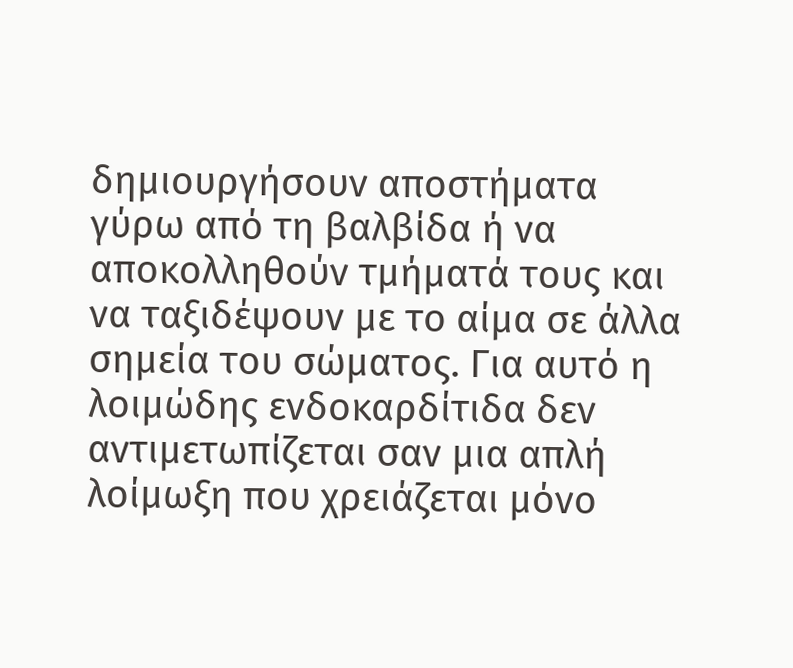δημιουργήσουν αποστήματα γύρω από τη βαλβίδα ή να αποκολληθούν τμήματά τους και να ταξιδέψουν με το αίμα σε άλλα σημεία του σώματος. Για αυτό η λοιμώδης ενδοκαρδίτιδα δεν αντιμετωπίζεται σαν μια απλή λοίμωξη που χρειάζεται μόνο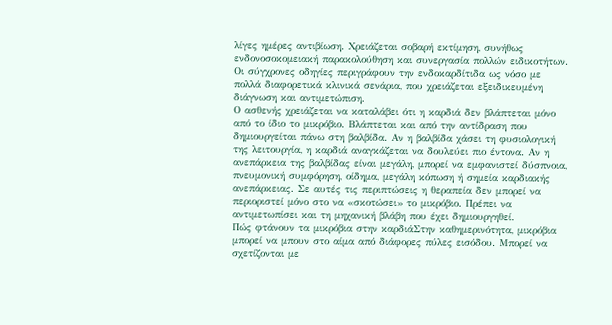λίγες ημέρες αντιβίωση. Χρειάζεται σοβαρή εκτίμηση, συνήθως ενδονοσοκομειακή παρακολούθηση και συνεργασία πολλών ειδικοτήτων. Οι σύγχρονες οδηγίες περιγράφουν την ενδοκαρδίτιδα ως νόσο με πολλά διαφορετικά κλινικά σενάρια, που χρειάζεται εξειδικευμένη διάγνωση και αντιμετώπιση.
Ο ασθενής χρειάζεται να καταλάβει ότι η καρδιά δεν βλάπτεται μόνο από το ίδιο το μικρόβιο. Βλάπτεται και από την αντίδραση που δημιουργείται πάνω στη βαλβίδα. Αν η βαλβίδα χάσει τη φυσιολογική της λειτουργία, η καρδιά αναγκάζεται να δουλεύει πιο έντονα. Αν η ανεπάρκεια της βαλβίδας είναι μεγάλη, μπορεί να εμφανιστεί δύσπνοια, πνευμονική συμφόρηση, οίδημα, μεγάλη κόπωση ή σημεία καρδιακής ανεπάρκειας. Σε αυτές τις περιπτώσεις η θεραπεία δεν μπορεί να περιοριστεί μόνο στο να «σκοτώσει» το μικρόβιο. Πρέπει να αντιμετωπίσει και τη μηχανική βλάβη που έχει δημιουργηθεί.
Πώς φτάνουν τα μικρόβια στην καρδιάΣτην καθημερινότητα, μικρόβια μπορεί να μπουν στο αίμα από διάφορες πύλες εισόδου. Μπορεί να σχετίζονται με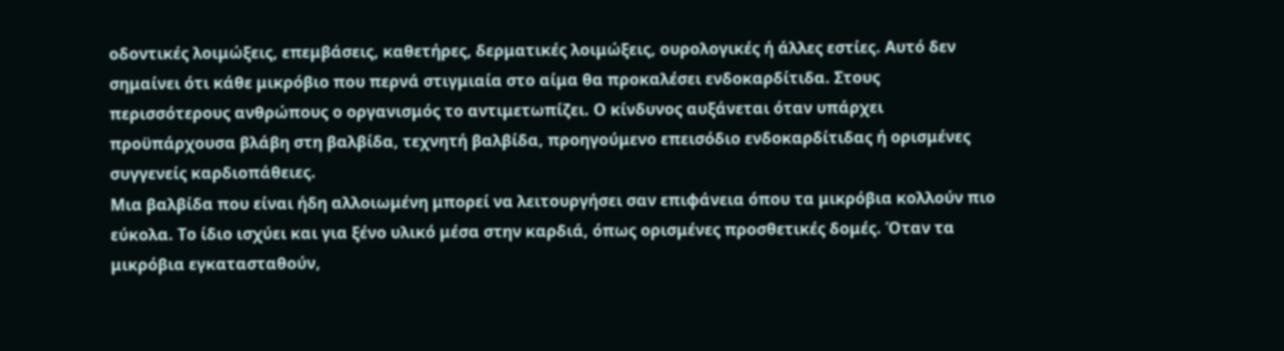οδοντικές λοιμώξεις, επεμβάσεις, καθετήρες, δερματικές λοιμώξεις, ουρολογικές ή άλλες εστίες. Αυτό δεν σημαίνει ότι κάθε μικρόβιο που περνά στιγμιαία στο αίμα θα προκαλέσει ενδοκαρδίτιδα. Στους περισσότερους ανθρώπους ο οργανισμός το αντιμετωπίζει. Ο κίνδυνος αυξάνεται όταν υπάρχει προϋπάρχουσα βλάβη στη βαλβίδα, τεχνητή βαλβίδα, προηγούμενο επεισόδιο ενδοκαρδίτιδας ή ορισμένες συγγενείς καρδιοπάθειες.
Μια βαλβίδα που είναι ήδη αλλοιωμένη μπορεί να λειτουργήσει σαν επιφάνεια όπου τα μικρόβια κολλούν πιο εύκολα. Το ίδιο ισχύει και για ξένο υλικό μέσα στην καρδιά, όπως ορισμένες προσθετικές δομές. Όταν τα μικρόβια εγκατασταθούν,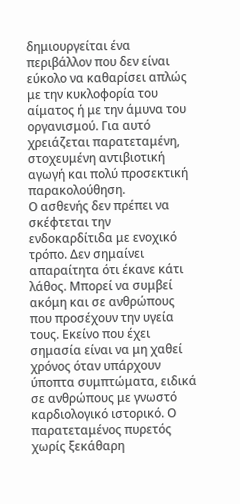δημιουργείται ένα περιβάλλον που δεν είναι εύκολο να καθαρίσει απλώς με την κυκλοφορία του αίματος ή με την άμυνα του οργανισμού. Για αυτό χρειάζεται παρατεταμένη, στοχευμένη αντιβιοτική αγωγή και πολύ προσεκτική παρακολούθηση.
Ο ασθενής δεν πρέπει να σκέφτεται την ενδοκαρδίτιδα με ενοχικό τρόπο. Δεν σημαίνει απαραίτητα ότι έκανε κάτι λάθος. Μπορεί να συμβεί ακόμη και σε ανθρώπους που προσέχουν την υγεία τους. Εκείνο που έχει σημασία είναι να μη χαθεί χρόνος όταν υπάρχουν ύποπτα συμπτώματα, ειδικά σε ανθρώπους με γνωστό καρδιολογικό ιστορικό. Ο παρατεταμένος πυρετός χωρίς ξεκάθαρη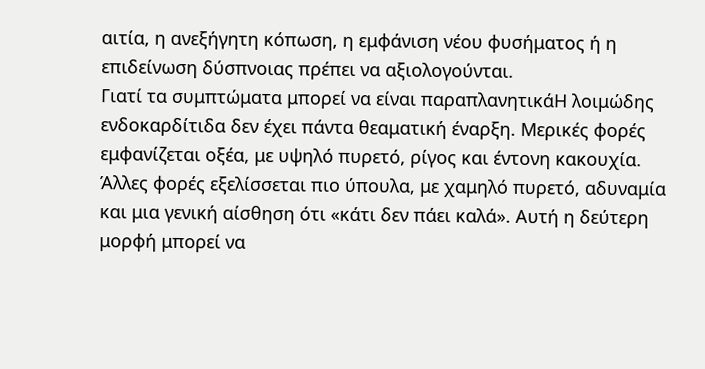αιτία, η ανεξήγητη κόπωση, η εμφάνιση νέου φυσήματος ή η επιδείνωση δύσπνοιας πρέπει να αξιολογούνται.
Γιατί τα συμπτώματα μπορεί να είναι παραπλανητικάΗ λοιμώδης ενδοκαρδίτιδα δεν έχει πάντα θεαματική έναρξη. Μερικές φορές εμφανίζεται οξέα, με υψηλό πυρετό, ρίγος και έντονη κακουχία. Άλλες φορές εξελίσσεται πιο ύπουλα, με χαμηλό πυρετό, αδυναμία και μια γενική αίσθηση ότι «κάτι δεν πάει καλά». Αυτή η δεύτερη μορφή μπορεί να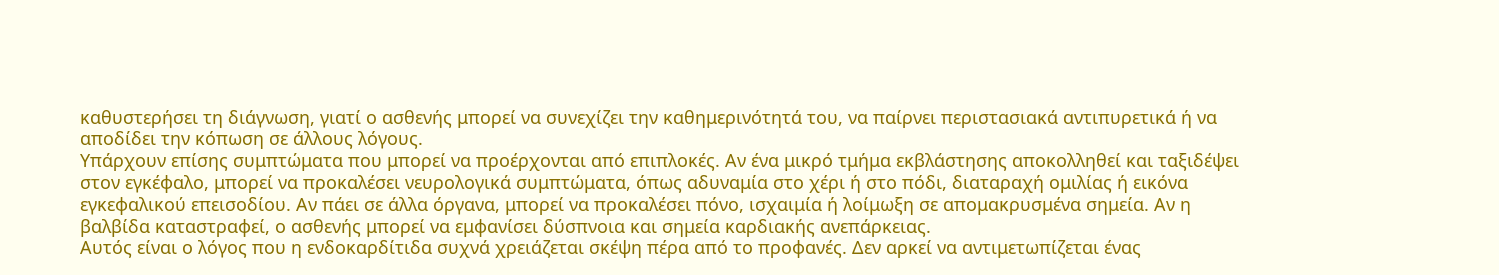καθυστερήσει τη διάγνωση, γιατί ο ασθενής μπορεί να συνεχίζει την καθημερινότητά του, να παίρνει περιστασιακά αντιπυρετικά ή να αποδίδει την κόπωση σε άλλους λόγους.
Υπάρχουν επίσης συμπτώματα που μπορεί να προέρχονται από επιπλοκές. Αν ένα μικρό τμήμα εκβλάστησης αποκολληθεί και ταξιδέψει στον εγκέφαλο, μπορεί να προκαλέσει νευρολογικά συμπτώματα, όπως αδυναμία στο χέρι ή στο πόδι, διαταραχή ομιλίας ή εικόνα εγκεφαλικού επεισοδίου. Αν πάει σε άλλα όργανα, μπορεί να προκαλέσει πόνο, ισχαιμία ή λοίμωξη σε απομακρυσμένα σημεία. Αν η βαλβίδα καταστραφεί, ο ασθενής μπορεί να εμφανίσει δύσπνοια και σημεία καρδιακής ανεπάρκειας.
Αυτός είναι ο λόγος που η ενδοκαρδίτιδα συχνά χρειάζεται σκέψη πέρα από το προφανές. Δεν αρκεί να αντιμετωπίζεται ένας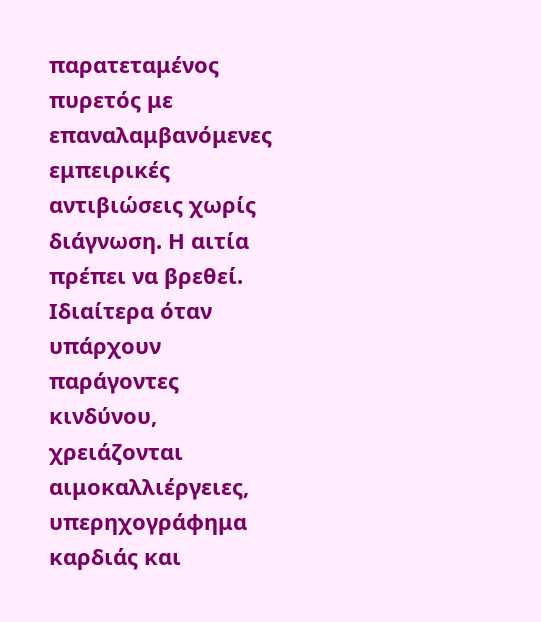παρατεταμένος πυρετός με επαναλαμβανόμενες εμπειρικές αντιβιώσεις χωρίς διάγνωση. Η αιτία πρέπει να βρεθεί. Ιδιαίτερα όταν υπάρχουν παράγοντες κινδύνου, χρειάζονται αιμοκαλλιέργειες, υπερηχογράφημα καρδιάς και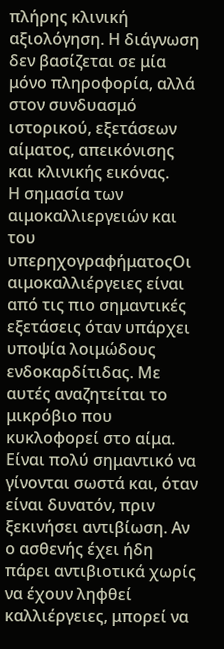πλήρης κλινική αξιολόγηση. Η διάγνωση δεν βασίζεται σε μία μόνο πληροφορία, αλλά στον συνδυασμό ιστορικού, εξετάσεων αίματος, απεικόνισης και κλινικής εικόνας.
Η σημασία των αιμοκαλλιεργειών και του υπερηχογραφήματοςΟι αιμοκαλλιέργειες είναι από τις πιο σημαντικές εξετάσεις όταν υπάρχει υποψία λοιμώδους ενδοκαρδίτιδας. Με αυτές αναζητείται το μικρόβιο που κυκλοφορεί στο αίμα. Είναι πολύ σημαντικό να γίνονται σωστά και, όταν είναι δυνατόν, πριν ξεκινήσει αντιβίωση. Αν ο ασθενής έχει ήδη πάρει αντιβιοτικά χωρίς να έχουν ληφθεί καλλιέργειες, μπορεί να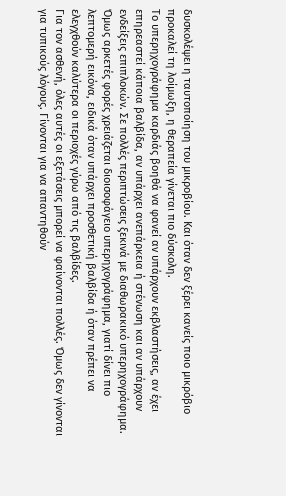δυσκολέψει η ταυτοποίηση του μικροβίου. Και όταν δεν ξέρει κανείς ποιο μικρόβιο προκαλεί τη λοίμωξη, η θεραπεία γίνεται πιο δύσκολη.
Το υπερηχογράφημα καρδιάς βοηθά να φανεί αν υπάρχουν εκβλαστήσεις, αν έχει επηρεαστεί κάποια βαλβίδα, αν υπάρχει ανεπάρκεια ή στένωση και αν υπάρχουν ενδείξεις επιπλοκών. Σε πολλές περιπτώσεις ξεκινά με διαθωρακικό υπερηχογράφημα. Όμως αρκετές φορές χρειάζεται διοισοφάγειο υπερηχογράφημα, γιατί δίνει πιο λεπτομερή εικόνα, ειδικά όταν υπάρχει προσθετική βαλβίδα ή όταν πρέπει να ελεγχθούν καλύτερα οι περιοχές γύρω από τις βαλβίδες.
Για τον ασθενή, όλες αυτές οι εξετάσεις μπορεί να φαίνονται πολλές. Όμως δεν γίνονται για τυπικούς λόγους. Γίνονται για να απαντηθούν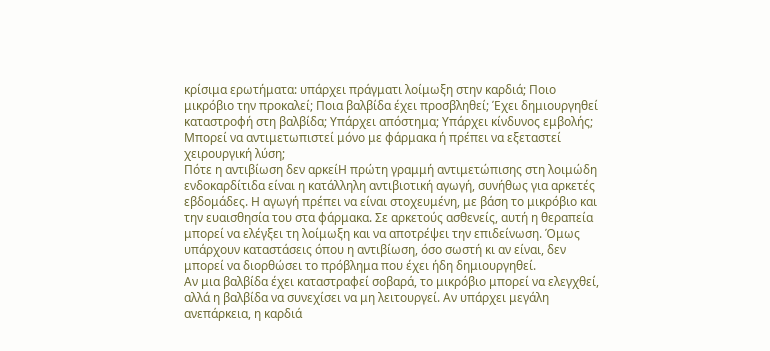κρίσιμα ερωτήματα: υπάρχει πράγματι λοίμωξη στην καρδιά; Ποιο μικρόβιο την προκαλεί; Ποια βαλβίδα έχει προσβληθεί; Έχει δημιουργηθεί καταστροφή στη βαλβίδα; Υπάρχει απόστημα; Υπάρχει κίνδυνος εμβολής; Μπορεί να αντιμετωπιστεί μόνο με φάρμακα ή πρέπει να εξεταστεί χειρουργική λύση;
Πότε η αντιβίωση δεν αρκείΗ πρώτη γραμμή αντιμετώπισης στη λοιμώδη ενδοκαρδίτιδα είναι η κατάλληλη αντιβιοτική αγωγή, συνήθως για αρκετές εβδομάδες. Η αγωγή πρέπει να είναι στοχευμένη, με βάση το μικρόβιο και την ευαισθησία του στα φάρμακα. Σε αρκετούς ασθενείς, αυτή η θεραπεία μπορεί να ελέγξει τη λοίμωξη και να αποτρέψει την επιδείνωση. Όμως υπάρχουν καταστάσεις όπου η αντιβίωση, όσο σωστή κι αν είναι, δεν μπορεί να διορθώσει το πρόβλημα που έχει ήδη δημιουργηθεί.
Αν μια βαλβίδα έχει καταστραφεί σοβαρά, το μικρόβιο μπορεί να ελεγχθεί, αλλά η βαλβίδα να συνεχίσει να μη λειτουργεί. Αν υπάρχει μεγάλη ανεπάρκεια, η καρδιά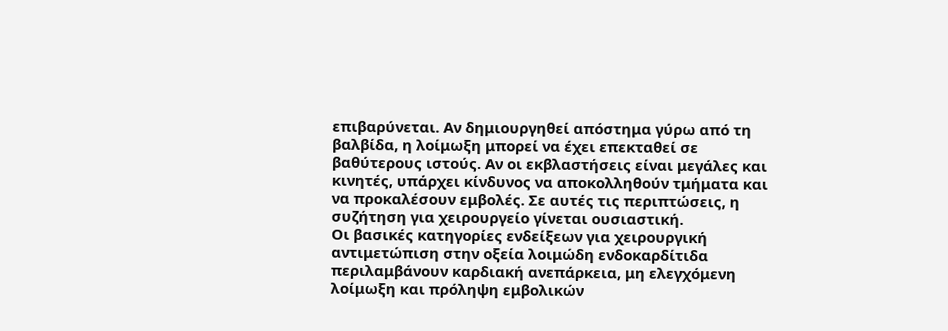επιβαρύνεται. Αν δημιουργηθεί απόστημα γύρω από τη βαλβίδα, η λοίμωξη μπορεί να έχει επεκταθεί σε βαθύτερους ιστούς. Αν οι εκβλαστήσεις είναι μεγάλες και κινητές, υπάρχει κίνδυνος να αποκολληθούν τμήματα και να προκαλέσουν εμβολές. Σε αυτές τις περιπτώσεις, η συζήτηση για χειρουργείο γίνεται ουσιαστική.
Οι βασικές κατηγορίες ενδείξεων για χειρουργική αντιμετώπιση στην οξεία λοιμώδη ενδοκαρδίτιδα περιλαμβάνουν καρδιακή ανεπάρκεια, μη ελεγχόμενη λοίμωξη και πρόληψη εμβολικών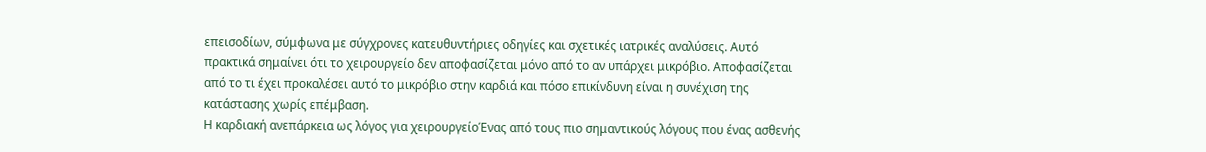επεισοδίων, σύμφωνα με σύγχρονες κατευθυντήριες οδηγίες και σχετικές ιατρικές αναλύσεις. Αυτό πρακτικά σημαίνει ότι το χειρουργείο δεν αποφασίζεται μόνο από το αν υπάρχει μικρόβιο. Αποφασίζεται από το τι έχει προκαλέσει αυτό το μικρόβιο στην καρδιά και πόσο επικίνδυνη είναι η συνέχιση της κατάστασης χωρίς επέμβαση.
Η καρδιακή ανεπάρκεια ως λόγος για χειρουργείοΈνας από τους πιο σημαντικούς λόγους που ένας ασθενής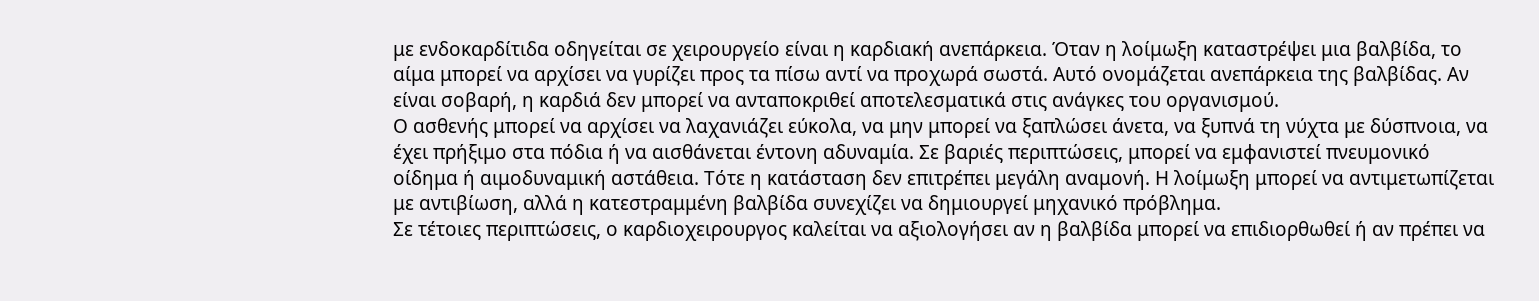με ενδοκαρδίτιδα οδηγείται σε χειρουργείο είναι η καρδιακή ανεπάρκεια. Όταν η λοίμωξη καταστρέψει μια βαλβίδα, το αίμα μπορεί να αρχίσει να γυρίζει προς τα πίσω αντί να προχωρά σωστά. Αυτό ονομάζεται ανεπάρκεια της βαλβίδας. Αν είναι σοβαρή, η καρδιά δεν μπορεί να ανταποκριθεί αποτελεσματικά στις ανάγκες του οργανισμού.
Ο ασθενής μπορεί να αρχίσει να λαχανιάζει εύκολα, να μην μπορεί να ξαπλώσει άνετα, να ξυπνά τη νύχτα με δύσπνοια, να έχει πρήξιμο στα πόδια ή να αισθάνεται έντονη αδυναμία. Σε βαριές περιπτώσεις, μπορεί να εμφανιστεί πνευμονικό οίδημα ή αιμοδυναμική αστάθεια. Τότε η κατάσταση δεν επιτρέπει μεγάλη αναμονή. Η λοίμωξη μπορεί να αντιμετωπίζεται με αντιβίωση, αλλά η κατεστραμμένη βαλβίδα συνεχίζει να δημιουργεί μηχανικό πρόβλημα.
Σε τέτοιες περιπτώσεις, ο καρδιοχειρουργος καλείται να αξιολογήσει αν η βαλβίδα μπορεί να επιδιορθωθεί ή αν πρέπει να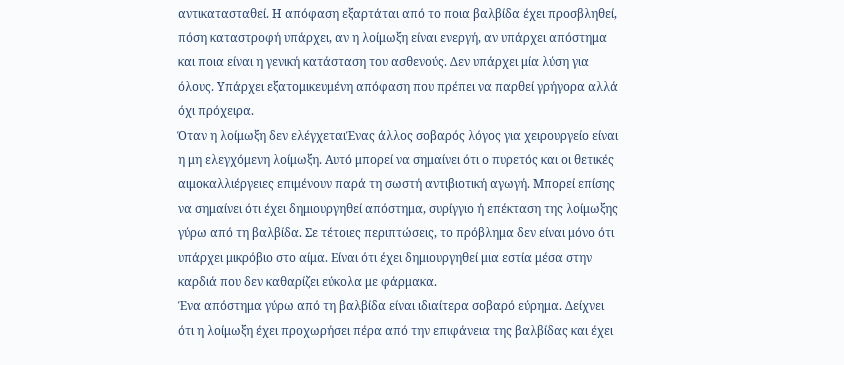αντικατασταθεί. Η απόφαση εξαρτάται από το ποια βαλβίδα έχει προσβληθεί, πόση καταστροφή υπάρχει, αν η λοίμωξη είναι ενεργή, αν υπάρχει απόστημα και ποια είναι η γενική κατάσταση του ασθενούς. Δεν υπάρχει μία λύση για όλους. Υπάρχει εξατομικευμένη απόφαση που πρέπει να παρθεί γρήγορα αλλά όχι πρόχειρα.
Όταν η λοίμωξη δεν ελέγχεταιΈνας άλλος σοβαρός λόγος για χειρουργείο είναι η μη ελεγχόμενη λοίμωξη. Αυτό μπορεί να σημαίνει ότι ο πυρετός και οι θετικές αιμοκαλλιέργειες επιμένουν παρά τη σωστή αντιβιοτική αγωγή. Μπορεί επίσης να σημαίνει ότι έχει δημιουργηθεί απόστημα, συρίγγιο ή επέκταση της λοίμωξης γύρω από τη βαλβίδα. Σε τέτοιες περιπτώσεις, το πρόβλημα δεν είναι μόνο ότι υπάρχει μικρόβιο στο αίμα. Είναι ότι έχει δημιουργηθεί μια εστία μέσα στην καρδιά που δεν καθαρίζει εύκολα με φάρμακα.
Ένα απόστημα γύρω από τη βαλβίδα είναι ιδιαίτερα σοβαρό εύρημα. Δείχνει ότι η λοίμωξη έχει προχωρήσει πέρα από την επιφάνεια της βαλβίδας και έχει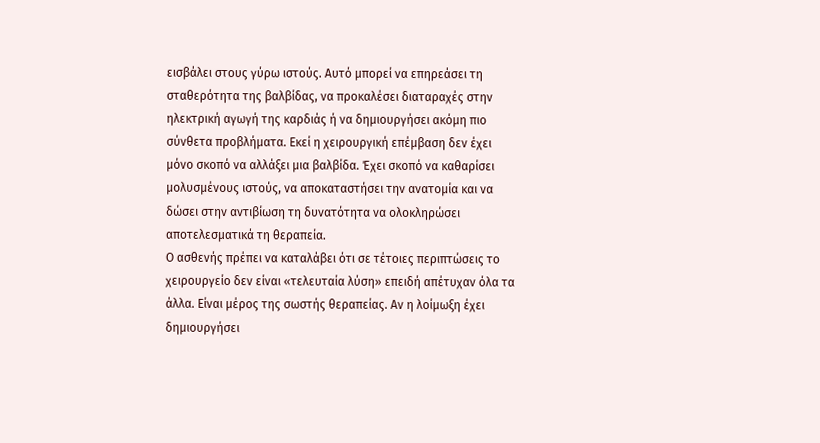εισβάλει στους γύρω ιστούς. Αυτό μπορεί να επηρεάσει τη σταθερότητα της βαλβίδας, να προκαλέσει διαταραχές στην ηλεκτρική αγωγή της καρδιάς ή να δημιουργήσει ακόμη πιο σύνθετα προβλήματα. Εκεί η χειρουργική επέμβαση δεν έχει μόνο σκοπό να αλλάξει μια βαλβίδα. Έχει σκοπό να καθαρίσει μολυσμένους ιστούς, να αποκαταστήσει την ανατομία και να δώσει στην αντιβίωση τη δυνατότητα να ολοκληρώσει αποτελεσματικά τη θεραπεία.
Ο ασθενής πρέπει να καταλάβει ότι σε τέτοιες περιπτώσεις το χειρουργείο δεν είναι «τελευταία λύση» επειδή απέτυχαν όλα τα άλλα. Είναι μέρος της σωστής θεραπείας. Αν η λοίμωξη έχει δημιουργήσει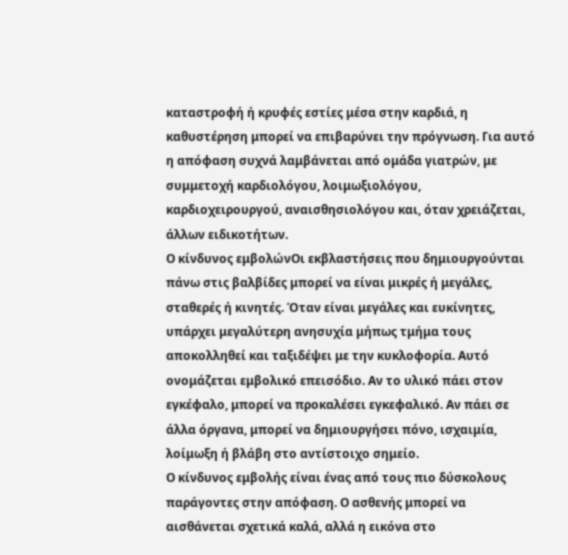καταστροφή ή κρυφές εστίες μέσα στην καρδιά, η καθυστέρηση μπορεί να επιβαρύνει την πρόγνωση. Για αυτό η απόφαση συχνά λαμβάνεται από ομάδα γιατρών, με συμμετοχή καρδιολόγου, λοιμωξιολόγου, καρδιοχειρουργού, αναισθησιολόγου και, όταν χρειάζεται, άλλων ειδικοτήτων.
Ο κίνδυνος εμβολώνΟι εκβλαστήσεις που δημιουργούνται πάνω στις βαλβίδες μπορεί να είναι μικρές ή μεγάλες, σταθερές ή κινητές. Όταν είναι μεγάλες και ευκίνητες, υπάρχει μεγαλύτερη ανησυχία μήπως τμήμα τους αποκολληθεί και ταξιδέψει με την κυκλοφορία. Αυτό ονομάζεται εμβολικό επεισόδιο. Αν το υλικό πάει στον εγκέφαλο, μπορεί να προκαλέσει εγκεφαλικό. Αν πάει σε άλλα όργανα, μπορεί να δημιουργήσει πόνο, ισχαιμία, λοίμωξη ή βλάβη στο αντίστοιχο σημείο.
Ο κίνδυνος εμβολής είναι ένας από τους πιο δύσκολους παράγοντες στην απόφαση. Ο ασθενής μπορεί να αισθάνεται σχετικά καλά, αλλά η εικόνα στο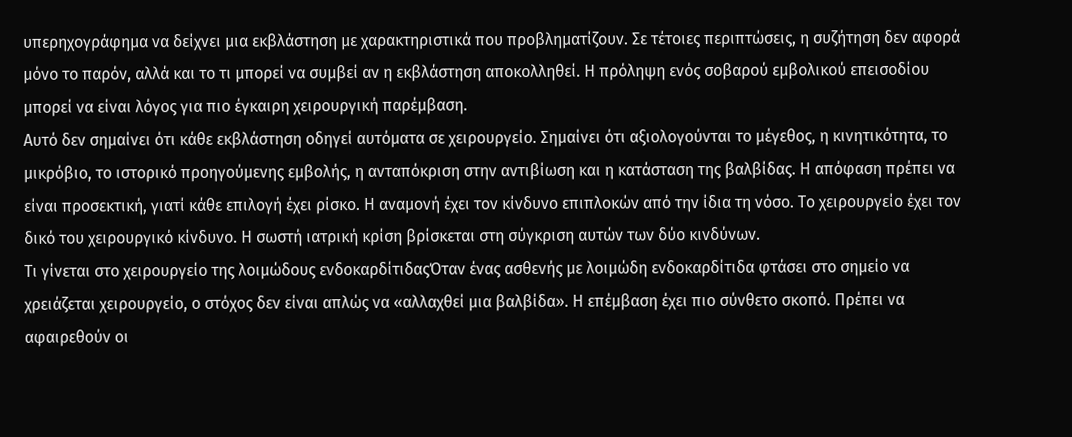υπερηχογράφημα να δείχνει μια εκβλάστηση με χαρακτηριστικά που προβληματίζουν. Σε τέτοιες περιπτώσεις, η συζήτηση δεν αφορά μόνο το παρόν, αλλά και το τι μπορεί να συμβεί αν η εκβλάστηση αποκολληθεί. Η πρόληψη ενός σοβαρού εμβολικού επεισοδίου μπορεί να είναι λόγος για πιο έγκαιρη χειρουργική παρέμβαση.
Αυτό δεν σημαίνει ότι κάθε εκβλάστηση οδηγεί αυτόματα σε χειρουργείο. Σημαίνει ότι αξιολογούνται το μέγεθος, η κινητικότητα, το μικρόβιο, το ιστορικό προηγούμενης εμβολής, η ανταπόκριση στην αντιβίωση και η κατάσταση της βαλβίδας. Η απόφαση πρέπει να είναι προσεκτική, γιατί κάθε επιλογή έχει ρίσκο. Η αναμονή έχει τον κίνδυνο επιπλοκών από την ίδια τη νόσο. Το χειρουργείο έχει τον δικό του χειρουργικό κίνδυνο. Η σωστή ιατρική κρίση βρίσκεται στη σύγκριση αυτών των δύο κινδύνων.
Τι γίνεται στο χειρουργείο της λοιμώδους ενδοκαρδίτιδαςΌταν ένας ασθενής με λοιμώδη ενδοκαρδίτιδα φτάσει στο σημείο να χρειάζεται χειρουργείο, ο στόχος δεν είναι απλώς να «αλλαχθεί μια βαλβίδα». Η επέμβαση έχει πιο σύνθετο σκοπό. Πρέπει να αφαιρεθούν οι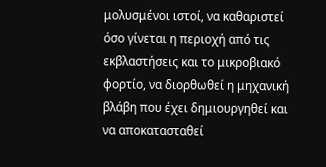μολυσμένοι ιστοί, να καθαριστεί όσο γίνεται η περιοχή από τις εκβλαστήσεις και το μικροβιακό φορτίο, να διορθωθεί η μηχανική βλάβη που έχει δημιουργηθεί και να αποκατασταθεί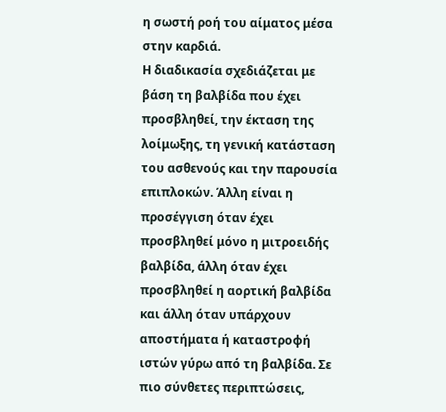η σωστή ροή του αίματος μέσα στην καρδιά.
Η διαδικασία σχεδιάζεται με βάση τη βαλβίδα που έχει προσβληθεί, την έκταση της λοίμωξης, τη γενική κατάσταση του ασθενούς και την παρουσία επιπλοκών. Άλλη είναι η προσέγγιση όταν έχει προσβληθεί μόνο η μιτροειδής βαλβίδα, άλλη όταν έχει προσβληθεί η αορτική βαλβίδα και άλλη όταν υπάρχουν αποστήματα ή καταστροφή ιστών γύρω από τη βαλβίδα. Σε πιο σύνθετες περιπτώσεις,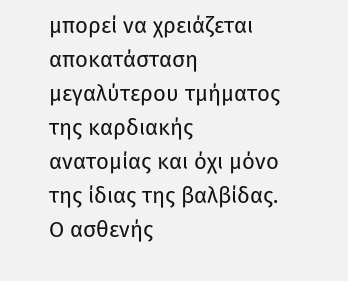μπορεί να χρειάζεται αποκατάσταση μεγαλύτερου τμήματος της καρδιακής ανατομίας και όχι μόνο της ίδιας της βαλβίδας.
Ο ασθενής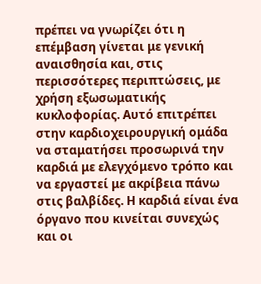πρέπει να γνωρίζει ότι η επέμβαση γίνεται με γενική αναισθησία και, στις περισσότερες περιπτώσεις, με χρήση εξωσωματικής κυκλοφορίας. Αυτό επιτρέπει στην καρδιοχειρουργική ομάδα να σταματήσει προσωρινά την καρδιά με ελεγχόμενο τρόπο και να εργαστεί με ακρίβεια πάνω στις βαλβίδες. Η καρδιά είναι ένα όργανο που κινείται συνεχώς και οι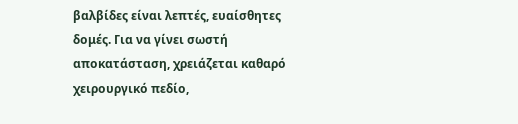βαλβίδες είναι λεπτές, ευαίσθητες δομές. Για να γίνει σωστή αποκατάσταση, χρειάζεται καθαρό χειρουργικό πεδίο,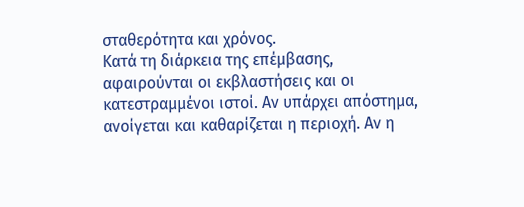σταθερότητα και χρόνος.
Κατά τη διάρκεια της επέμβασης, αφαιρούνται οι εκβλαστήσεις και οι κατεστραμμένοι ιστοί. Αν υπάρχει απόστημα, ανοίγεται και καθαρίζεται η περιοχή. Αν η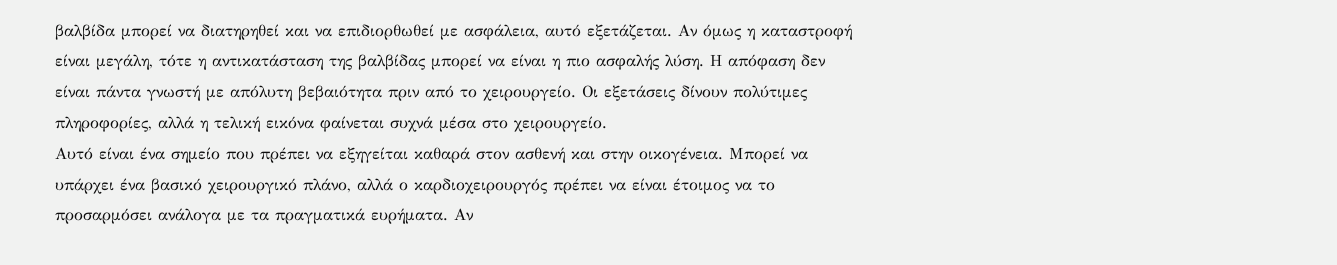βαλβίδα μπορεί να διατηρηθεί και να επιδιορθωθεί με ασφάλεια, αυτό εξετάζεται. Αν όμως η καταστροφή είναι μεγάλη, τότε η αντικατάσταση της βαλβίδας μπορεί να είναι η πιο ασφαλής λύση. Η απόφαση δεν είναι πάντα γνωστή με απόλυτη βεβαιότητα πριν από το χειρουργείο. Οι εξετάσεις δίνουν πολύτιμες πληροφορίες, αλλά η τελική εικόνα φαίνεται συχνά μέσα στο χειρουργείο.
Αυτό είναι ένα σημείο που πρέπει να εξηγείται καθαρά στον ασθενή και στην οικογένεια. Μπορεί να υπάρχει ένα βασικό χειρουργικό πλάνο, αλλά ο καρδιοχειρουργός πρέπει να είναι έτοιμος να το προσαρμόσει ανάλογα με τα πραγματικά ευρήματα. Αν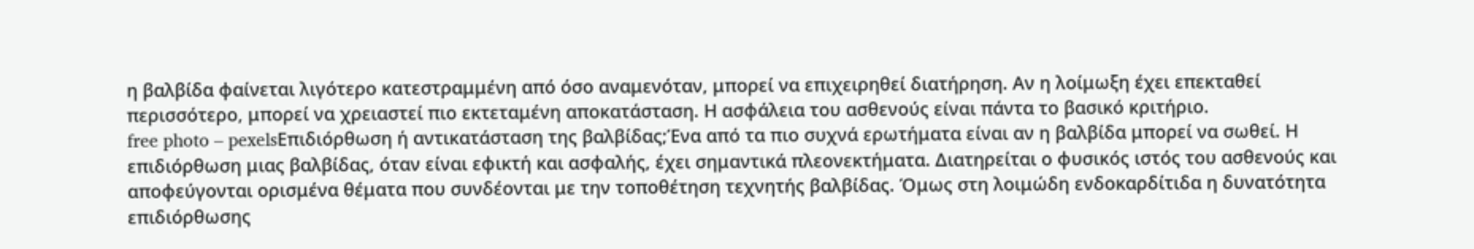η βαλβίδα φαίνεται λιγότερο κατεστραμμένη από όσο αναμενόταν, μπορεί να επιχειρηθεί διατήρηση. Αν η λοίμωξη έχει επεκταθεί περισσότερο, μπορεί να χρειαστεί πιο εκτεταμένη αποκατάσταση. Η ασφάλεια του ασθενούς είναι πάντα το βασικό κριτήριο.
free photo – pexelsΕπιδιόρθωση ή αντικατάσταση της βαλβίδας;Ένα από τα πιο συχνά ερωτήματα είναι αν η βαλβίδα μπορεί να σωθεί. Η επιδιόρθωση μιας βαλβίδας, όταν είναι εφικτή και ασφαλής, έχει σημαντικά πλεονεκτήματα. Διατηρείται ο φυσικός ιστός του ασθενούς και αποφεύγονται ορισμένα θέματα που συνδέονται με την τοποθέτηση τεχνητής βαλβίδας. Όμως στη λοιμώδη ενδοκαρδίτιδα η δυνατότητα επιδιόρθωσης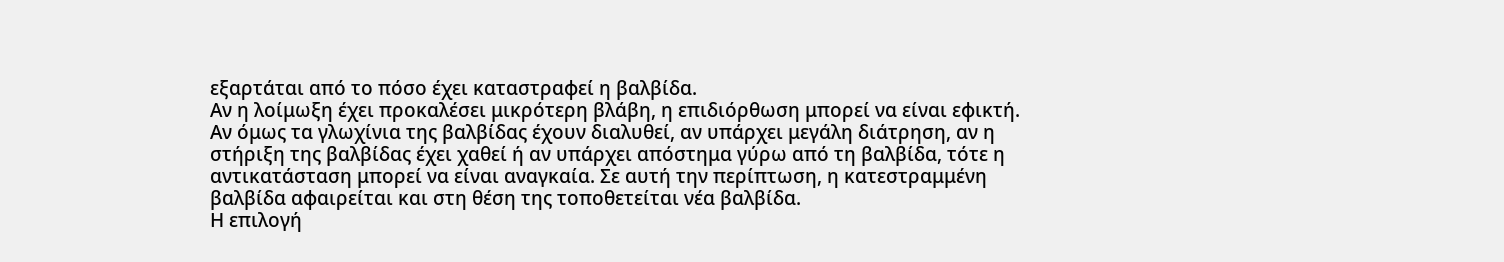εξαρτάται από το πόσο έχει καταστραφεί η βαλβίδα.
Αν η λοίμωξη έχει προκαλέσει μικρότερη βλάβη, η επιδιόρθωση μπορεί να είναι εφικτή. Αν όμως τα γλωχίνια της βαλβίδας έχουν διαλυθεί, αν υπάρχει μεγάλη διάτρηση, αν η στήριξη της βαλβίδας έχει χαθεί ή αν υπάρχει απόστημα γύρω από τη βαλβίδα, τότε η αντικατάσταση μπορεί να είναι αναγκαία. Σε αυτή την περίπτωση, η κατεστραμμένη βαλβίδα αφαιρείται και στη θέση της τοποθετείται νέα βαλβίδα.
Η επιλογή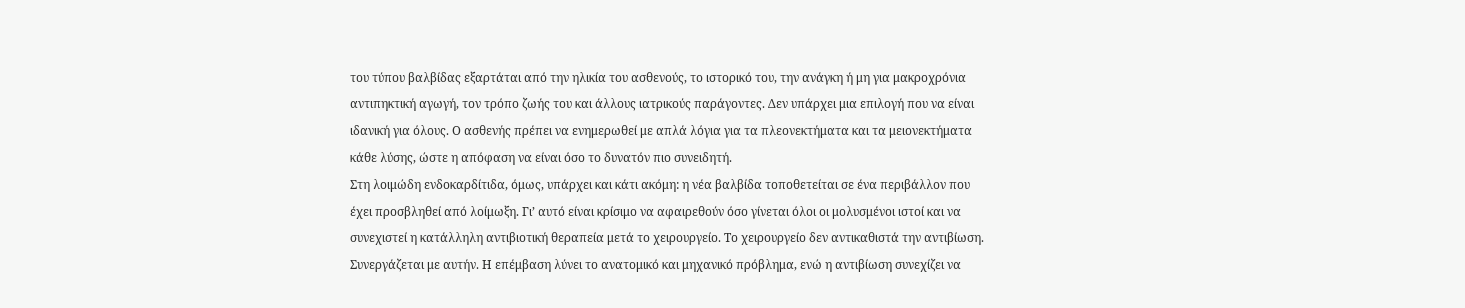του τύπου βαλβίδας εξαρτάται από την ηλικία του ασθενούς, το ιστορικό του, την ανάγκη ή μη για μακροχρόνια αντιπηκτική αγωγή, τον τρόπο ζωής του και άλλους ιατρικούς παράγοντες. Δεν υπάρχει μια επιλογή που να είναι ιδανική για όλους. Ο ασθενής πρέπει να ενημερωθεί με απλά λόγια για τα πλεονεκτήματα και τα μειονεκτήματα κάθε λύσης, ώστε η απόφαση να είναι όσο το δυνατόν πιο συνειδητή.
Στη λοιμώδη ενδοκαρδίτιδα, όμως, υπάρχει και κάτι ακόμη: η νέα βαλβίδα τοποθετείται σε ένα περιβάλλον που έχει προσβληθεί από λοίμωξη. Γι’ αυτό είναι κρίσιμο να αφαιρεθούν όσο γίνεται όλοι οι μολυσμένοι ιστοί και να συνεχιστεί η κατάλληλη αντιβιοτική θεραπεία μετά το χειρουργείο. Το χειρουργείο δεν αντικαθιστά την αντιβίωση. Συνεργάζεται με αυτήν. Η επέμβαση λύνει το ανατομικό και μηχανικό πρόβλημα, ενώ η αντιβίωση συνεχίζει να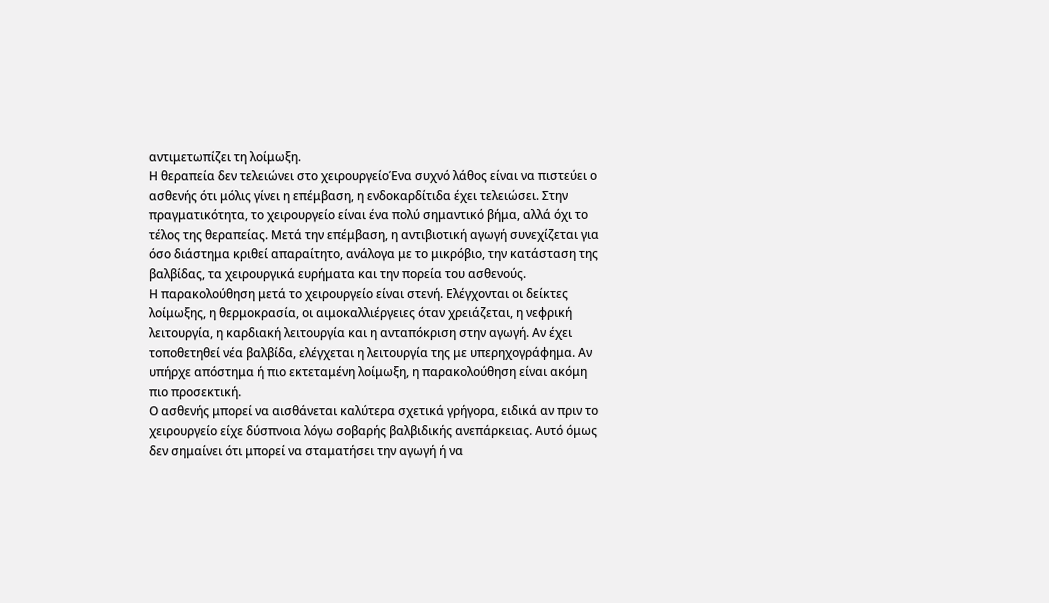αντιμετωπίζει τη λοίμωξη.
Η θεραπεία δεν τελειώνει στο χειρουργείοΈνα συχνό λάθος είναι να πιστεύει ο ασθενής ότι μόλις γίνει η επέμβαση, η ενδοκαρδίτιδα έχει τελειώσει. Στην πραγματικότητα, το χειρουργείο είναι ένα πολύ σημαντικό βήμα, αλλά όχι το τέλος της θεραπείας. Μετά την επέμβαση, η αντιβιοτική αγωγή συνεχίζεται για όσο διάστημα κριθεί απαραίτητο, ανάλογα με το μικρόβιο, την κατάσταση της βαλβίδας, τα χειρουργικά ευρήματα και την πορεία του ασθενούς.
Η παρακολούθηση μετά το χειρουργείο είναι στενή. Ελέγχονται οι δείκτες λοίμωξης, η θερμοκρασία, οι αιμοκαλλιέργειες όταν χρειάζεται, η νεφρική λειτουργία, η καρδιακή λειτουργία και η ανταπόκριση στην αγωγή. Αν έχει τοποθετηθεί νέα βαλβίδα, ελέγχεται η λειτουργία της με υπερηχογράφημα. Αν υπήρχε απόστημα ή πιο εκτεταμένη λοίμωξη, η παρακολούθηση είναι ακόμη πιο προσεκτική.
Ο ασθενής μπορεί να αισθάνεται καλύτερα σχετικά γρήγορα, ειδικά αν πριν το χειρουργείο είχε δύσπνοια λόγω σοβαρής βαλβιδικής ανεπάρκειας. Αυτό όμως δεν σημαίνει ότι μπορεί να σταματήσει την αγωγή ή να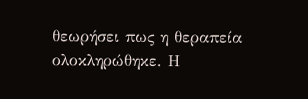θεωρήσει πως η θεραπεία ολοκληρώθηκε. Η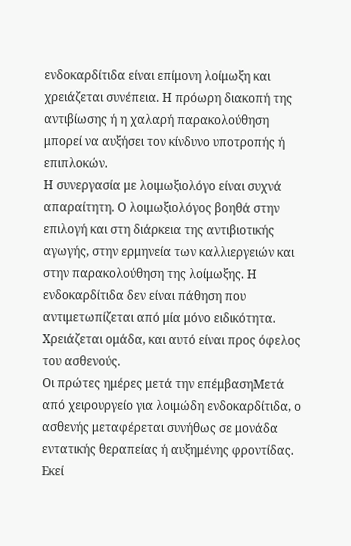ενδοκαρδίτιδα είναι επίμονη λοίμωξη και χρειάζεται συνέπεια. Η πρόωρη διακοπή της αντιβίωσης ή η χαλαρή παρακολούθηση μπορεί να αυξήσει τον κίνδυνο υποτροπής ή επιπλοκών.
Η συνεργασία με λοιμωξιολόγο είναι συχνά απαραίτητη. Ο λοιμωξιολόγος βοηθά στην επιλογή και στη διάρκεια της αντιβιοτικής αγωγής, στην ερμηνεία των καλλιεργειών και στην παρακολούθηση της λοίμωξης. Η ενδοκαρδίτιδα δεν είναι πάθηση που αντιμετωπίζεται από μία μόνο ειδικότητα. Χρειάζεται ομάδα, και αυτό είναι προς όφελος του ασθενούς.
Οι πρώτες ημέρες μετά την επέμβασηΜετά από χειρουργείο για λοιμώδη ενδοκαρδίτιδα, ο ασθενής μεταφέρεται συνήθως σε μονάδα εντατικής θεραπείας ή αυξημένης φροντίδας. Εκεί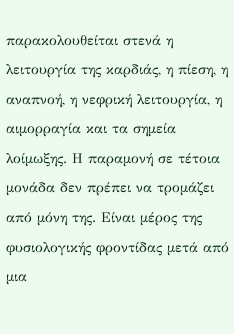παρακολουθείται στενά η λειτουργία της καρδιάς, η πίεση, η αναπνοή, η νεφρική λειτουργία, η αιμορραγία και τα σημεία λοίμωξης. Η παραμονή σε τέτοια μονάδα δεν πρέπει να τρομάζει από μόνη της. Είναι μέρος της φυσιολογικής φροντίδας μετά από μια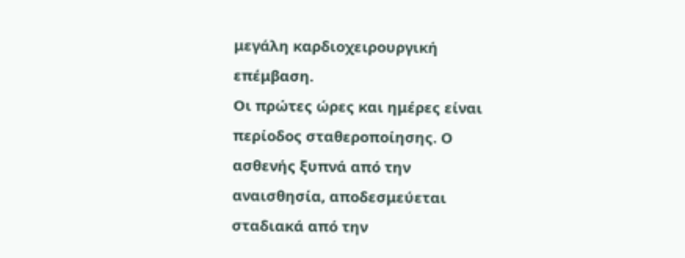μεγάλη καρδιοχειρουργική επέμβαση.
Οι πρώτες ώρες και ημέρες είναι περίοδος σταθεροποίησης. Ο ασθενής ξυπνά από την αναισθησία, αποδεσμεύεται σταδιακά από την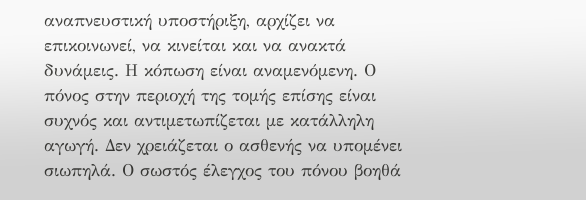αναπνευστική υποστήριξη, αρχίζει να επικοινωνεί, να κινείται και να ανακτά δυνάμεις. Η κόπωση είναι αναμενόμενη. Ο πόνος στην περιοχή της τομής επίσης είναι συχνός και αντιμετωπίζεται με κατάλληλη αγωγή. Δεν χρειάζεται ο ασθενής να υπομένει σιωπηλά. Ο σωστός έλεγχος του πόνου βοηθά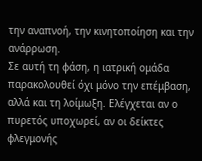την αναπνοή, την κινητοποίηση και την ανάρρωση.
Σε αυτή τη φάση, η ιατρική ομάδα παρακολουθεί όχι μόνο την επέμβαση, αλλά και τη λοίμωξη. Ελέγχεται αν ο πυρετός υποχωρεί, αν οι δείκτες φλεγμονής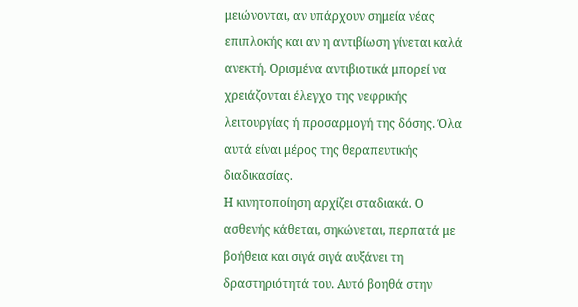μειώνονται, αν υπάρχουν σημεία νέας επιπλοκής και αν η αντιβίωση γίνεται καλά ανεκτή. Ορισμένα αντιβιοτικά μπορεί να χρειάζονται έλεγχο της νεφρικής λειτουργίας ή προσαρμογή της δόσης. Όλα αυτά είναι μέρος της θεραπευτικής διαδικασίας.
Η κινητοποίηση αρχίζει σταδιακά. Ο ασθενής κάθεται, σηκώνεται, περπατά με βοήθεια και σιγά σιγά αυξάνει τη δραστηριότητά του. Αυτό βοηθά στην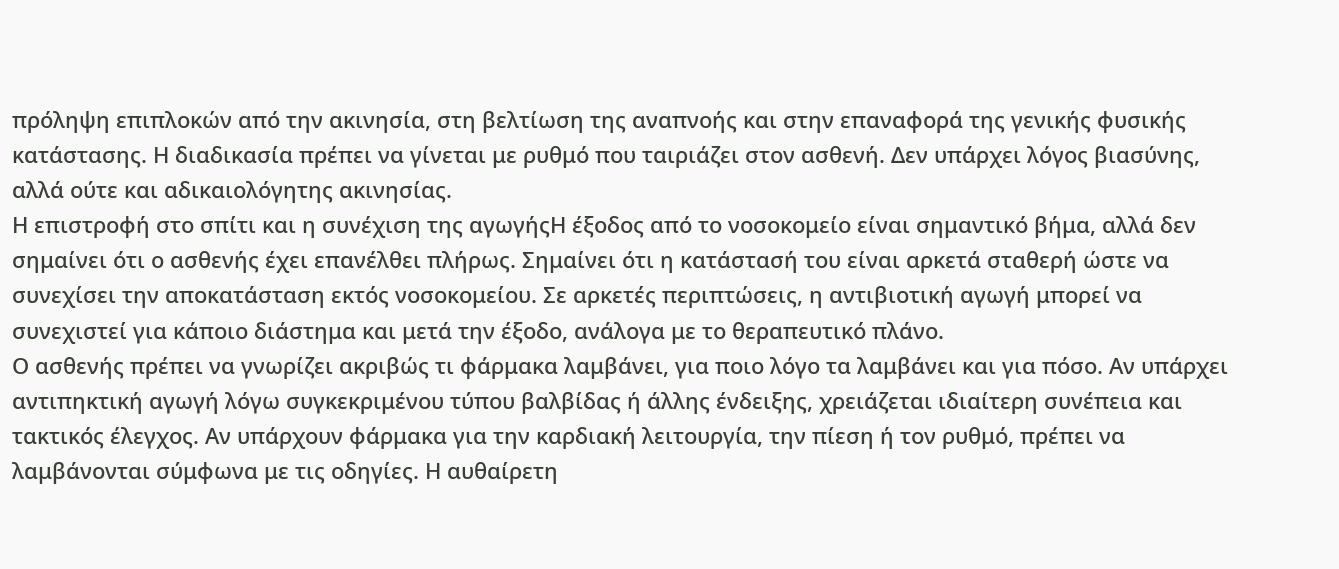πρόληψη επιπλοκών από την ακινησία, στη βελτίωση της αναπνοής και στην επαναφορά της γενικής φυσικής κατάστασης. Η διαδικασία πρέπει να γίνεται με ρυθμό που ταιριάζει στον ασθενή. Δεν υπάρχει λόγος βιασύνης, αλλά ούτε και αδικαιολόγητης ακινησίας.
Η επιστροφή στο σπίτι και η συνέχιση της αγωγήςΗ έξοδος από το νοσοκομείο είναι σημαντικό βήμα, αλλά δεν σημαίνει ότι ο ασθενής έχει επανέλθει πλήρως. Σημαίνει ότι η κατάστασή του είναι αρκετά σταθερή ώστε να συνεχίσει την αποκατάσταση εκτός νοσοκομείου. Σε αρκετές περιπτώσεις, η αντιβιοτική αγωγή μπορεί να συνεχιστεί για κάποιο διάστημα και μετά την έξοδο, ανάλογα με το θεραπευτικό πλάνο.
Ο ασθενής πρέπει να γνωρίζει ακριβώς τι φάρμακα λαμβάνει, για ποιο λόγο τα λαμβάνει και για πόσο. Αν υπάρχει αντιπηκτική αγωγή λόγω συγκεκριμένου τύπου βαλβίδας ή άλλης ένδειξης, χρειάζεται ιδιαίτερη συνέπεια και τακτικός έλεγχος. Αν υπάρχουν φάρμακα για την καρδιακή λειτουργία, την πίεση ή τον ρυθμό, πρέπει να λαμβάνονται σύμφωνα με τις οδηγίες. Η αυθαίρετη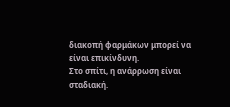διακοπή φαρμάκων μπορεί να είναι επικίνδυνη.
Στο σπίτι, η ανάρρωση είναι σταδιακή.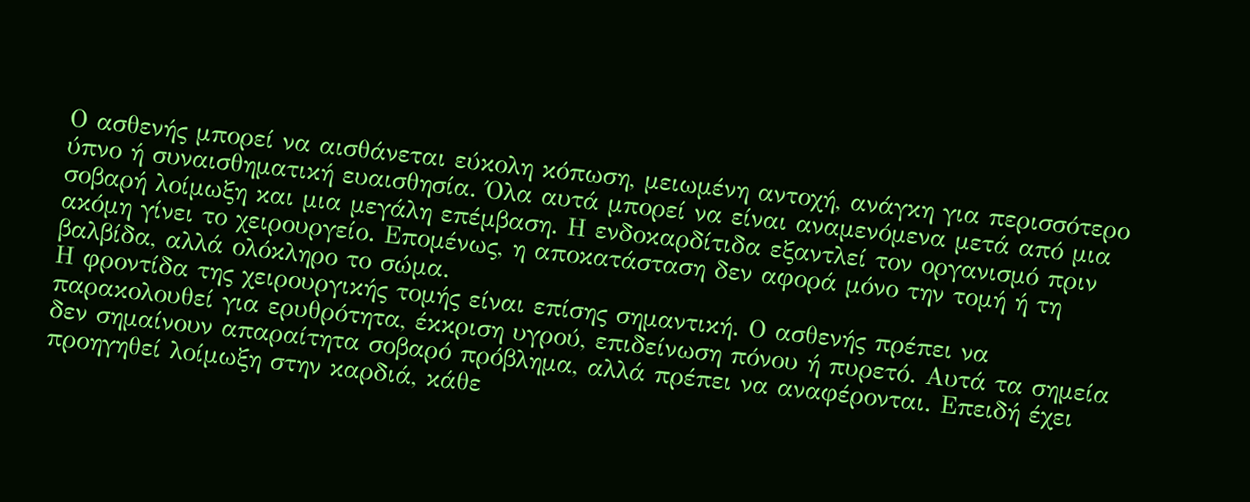Ο ασθενής μπορεί να αισθάνεται εύκολη κόπωση, μειωμένη αντοχή, ανάγκη για περισσότερο ύπνο ή συναισθηματική ευαισθησία. Όλα αυτά μπορεί να είναι αναμενόμενα μετά από μια σοβαρή λοίμωξη και μια μεγάλη επέμβαση. Η ενδοκαρδίτιδα εξαντλεί τον οργανισμό πριν ακόμη γίνει το χειρουργείο. Επομένως, η αποκατάσταση δεν αφορά μόνο την τομή ή τη βαλβίδα, αλλά ολόκληρο το σώμα.
Η φροντίδα της χειρουργικής τομής είναι επίσης σημαντική. Ο ασθενής πρέπει να παρακολουθεί για ερυθρότητα, έκκριση υγρού, επιδείνωση πόνου ή πυρετό. Αυτά τα σημεία δεν σημαίνουν απαραίτητα σοβαρό πρόβλημα, αλλά πρέπει να αναφέρονται. Επειδή έχει προηγηθεί λοίμωξη στην καρδιά, κάθε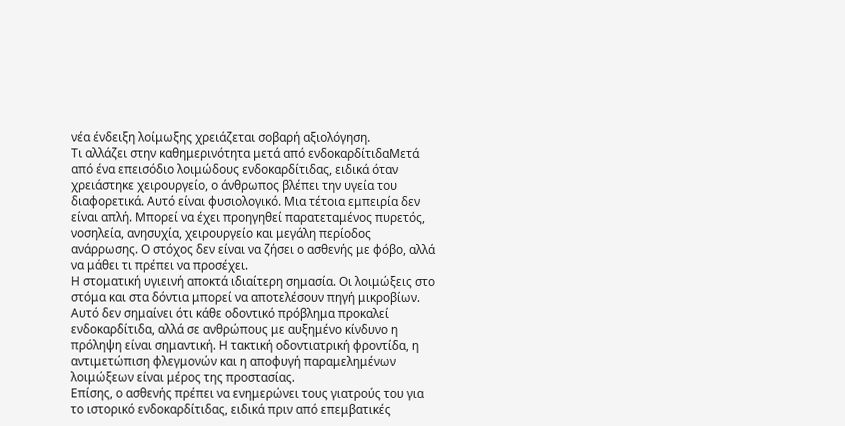νέα ένδειξη λοίμωξης χρειάζεται σοβαρή αξιολόγηση.
Τι αλλάζει στην καθημερινότητα μετά από ενδοκαρδίτιδαΜετά από ένα επεισόδιο λοιμώδους ενδοκαρδίτιδας, ειδικά όταν χρειάστηκε χειρουργείο, ο άνθρωπος βλέπει την υγεία του διαφορετικά. Αυτό είναι φυσιολογικό. Μια τέτοια εμπειρία δεν είναι απλή. Μπορεί να έχει προηγηθεί παρατεταμένος πυρετός, νοσηλεία, ανησυχία, χειρουργείο και μεγάλη περίοδος ανάρρωσης. Ο στόχος δεν είναι να ζήσει ο ασθενής με φόβο, αλλά να μάθει τι πρέπει να προσέχει.
Η στοματική υγιεινή αποκτά ιδιαίτερη σημασία. Οι λοιμώξεις στο στόμα και στα δόντια μπορεί να αποτελέσουν πηγή μικροβίων. Αυτό δεν σημαίνει ότι κάθε οδοντικό πρόβλημα προκαλεί ενδοκαρδίτιδα, αλλά σε ανθρώπους με αυξημένο κίνδυνο η πρόληψη είναι σημαντική. Η τακτική οδοντιατρική φροντίδα, η αντιμετώπιση φλεγμονών και η αποφυγή παραμελημένων λοιμώξεων είναι μέρος της προστασίας.
Επίσης, ο ασθενής πρέπει να ενημερώνει τους γιατρούς του για το ιστορικό ενδοκαρδίτιδας, ειδικά πριν από επεμβατικές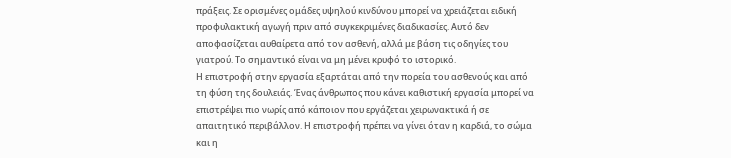πράξεις. Σε ορισμένες ομάδες υψηλού κινδύνου μπορεί να χρειάζεται ειδική προφυλακτική αγωγή πριν από συγκεκριμένες διαδικασίες. Αυτό δεν αποφασίζεται αυθαίρετα από τον ασθενή, αλλά με βάση τις οδηγίες του γιατρού. Το σημαντικό είναι να μη μένει κρυφό το ιστορικό.
Η επιστροφή στην εργασία εξαρτάται από την πορεία του ασθενούς και από τη φύση της δουλειάς. Ένας άνθρωπος που κάνει καθιστική εργασία μπορεί να επιστρέψει πιο νωρίς από κάποιον που εργάζεται χειρωνακτικά ή σε απαιτητικό περιβάλλον. Η επιστροφή πρέπει να γίνει όταν η καρδιά, το σώμα και η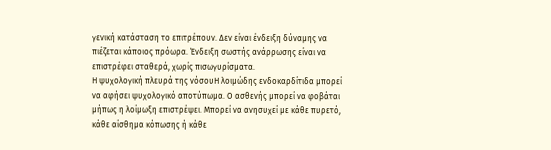γενική κατάσταση το επιτρέπουν. Δεν είναι ένδειξη δύναμης να πιέζεται κάποιος πρόωρα. Ένδειξη σωστής ανάρρωσης είναι να επιστρέφει σταθερά, χωρίς πισωγυρίσματα.
Η ψυχολογική πλευρά της νόσουΗ λοιμώδης ενδοκαρδίτιδα μπορεί να αφήσει ψυχολογικό αποτύπωμα. Ο ασθενής μπορεί να φοβάται μήπως η λοίμωξη επιστρέψει. Μπορεί να ανησυχεί με κάθε πυρετό, κάθε αίσθημα κόπωσης ή κάθε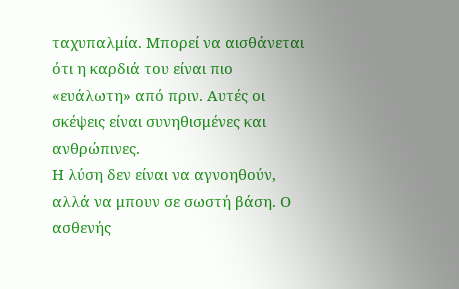ταχυπαλμία. Μπορεί να αισθάνεται ότι η καρδιά του είναι πιο «ευάλωτη» από πριν. Αυτές οι σκέψεις είναι συνηθισμένες και ανθρώπινες.
Η λύση δεν είναι να αγνοηθούν, αλλά να μπουν σε σωστή βάση. Ο ασθενής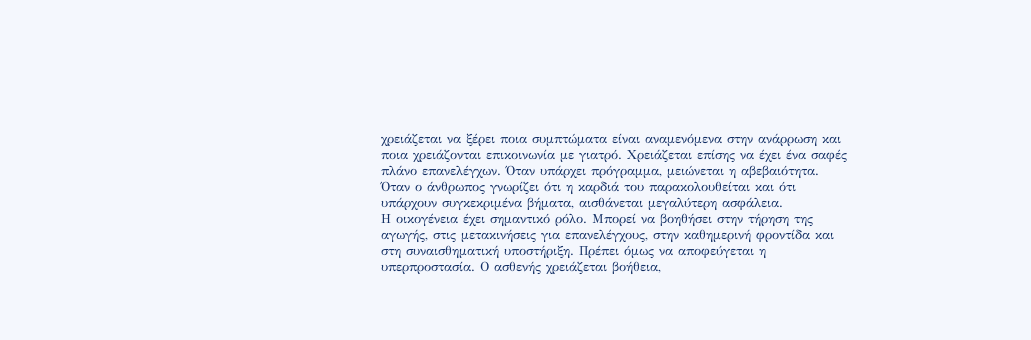χρειάζεται να ξέρει ποια συμπτώματα είναι αναμενόμενα στην ανάρρωση και ποια χρειάζονται επικοινωνία με γιατρό. Χρειάζεται επίσης να έχει ένα σαφές πλάνο επανελέγχων. Όταν υπάρχει πρόγραμμα, μειώνεται η αβεβαιότητα. Όταν ο άνθρωπος γνωρίζει ότι η καρδιά του παρακολουθείται και ότι υπάρχουν συγκεκριμένα βήματα, αισθάνεται μεγαλύτερη ασφάλεια.
Η οικογένεια έχει σημαντικό ρόλο. Μπορεί να βοηθήσει στην τήρηση της αγωγής, στις μετακινήσεις για επανελέγχους, στην καθημερινή φροντίδα και στη συναισθηματική υποστήριξη. Πρέπει όμως να αποφεύγεται η υπερπροστασία. Ο ασθενής χρειάζεται βοήθεια,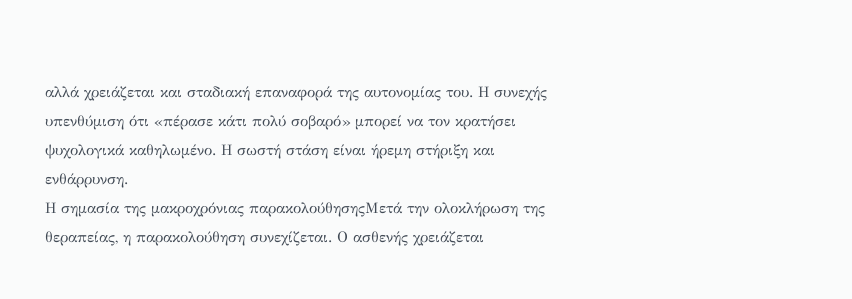αλλά χρειάζεται και σταδιακή επαναφορά της αυτονομίας του. Η συνεχής υπενθύμιση ότι «πέρασε κάτι πολύ σοβαρό» μπορεί να τον κρατήσει ψυχολογικά καθηλωμένο. Η σωστή στάση είναι ήρεμη στήριξη και ενθάρρυνση.
Η σημασία της μακροχρόνιας παρακολούθησηςΜετά την ολοκλήρωση της θεραπείας, η παρακολούθηση συνεχίζεται. Ο ασθενής χρειάζεται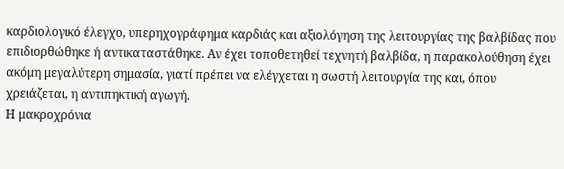καρδιολογικό έλεγχο, υπερηχογράφημα καρδιάς και αξιολόγηση της λειτουργίας της βαλβίδας που επιδιορθώθηκε ή αντικαταστάθηκε. Αν έχει τοποθετηθεί τεχνητή βαλβίδα, η παρακολούθηση έχει ακόμη μεγαλύτερη σημασία, γιατί πρέπει να ελέγχεται η σωστή λειτουργία της και, όπου χρειάζεται, η αντιπηκτική αγωγή.
Η μακροχρόνια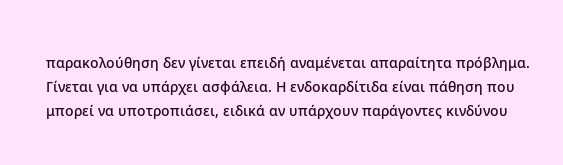παρακολούθηση δεν γίνεται επειδή αναμένεται απαραίτητα πρόβλημα. Γίνεται για να υπάρχει ασφάλεια. Η ενδοκαρδίτιδα είναι πάθηση που μπορεί να υποτροπιάσει, ειδικά αν υπάρχουν παράγοντες κινδύνου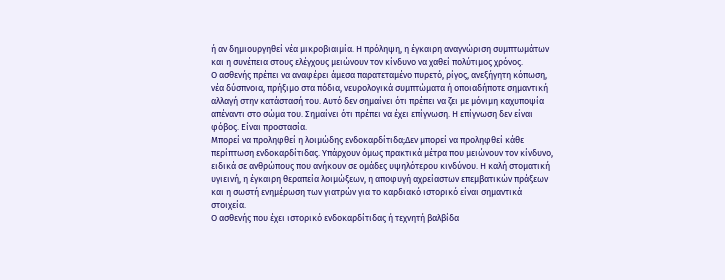ή αν δημιουργηθεί νέα μικροβιαιμία. Η πρόληψη, η έγκαιρη αναγνώριση συμπτωμάτων και η συνέπεια στους ελέγχους μειώνουν τον κίνδυνο να χαθεί πολύτιμος χρόνος.
Ο ασθενής πρέπει να αναφέρει άμεσα παρατεταμένο πυρετό, ρίγος, ανεξήγητη κόπωση, νέα δύσπνοια, πρήξιμο στα πόδια, νευρολογικά συμπτώματα ή οποιαδήποτε σημαντική αλλαγή στην κατάστασή του. Αυτό δεν σημαίνει ότι πρέπει να ζει με μόνιμη καχυποψία απέναντι στο σώμα του. Σημαίνει ότι πρέπει να έχει επίγνωση. Η επίγνωση δεν είναι φόβος. Είναι προστασία.
Μπορεί να προληφθεί η λοιμώδης ενδοκαρδίτιδα;Δεν μπορεί να προληφθεί κάθε περίπτωση ενδοκαρδίτιδας. Υπάρχουν όμως πρακτικά μέτρα που μειώνουν τον κίνδυνο, ειδικά σε ανθρώπους που ανήκουν σε ομάδες υψηλότερου κινδύνου. Η καλή στοματική υγιεινή, η έγκαιρη θεραπεία λοιμώξεων, η αποφυγή αχρείαστων επεμβατικών πράξεων και η σωστή ενημέρωση των γιατρών για το καρδιακό ιστορικό είναι σημαντικά στοιχεία.
Ο ασθενής που έχει ιστορικό ενδοκαρδίτιδας ή τεχνητή βαλβίδα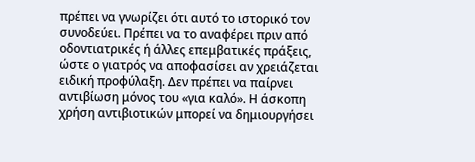πρέπει να γνωρίζει ότι αυτό το ιστορικό τον συνοδεύει. Πρέπει να το αναφέρει πριν από οδοντιατρικές ή άλλες επεμβατικές πράξεις, ώστε ο γιατρός να αποφασίσει αν χρειάζεται ειδική προφύλαξη. Δεν πρέπει να παίρνει αντιβίωση μόνος του «για καλό». Η άσκοπη χρήση αντιβιοτικών μπορεί να δημιουργήσει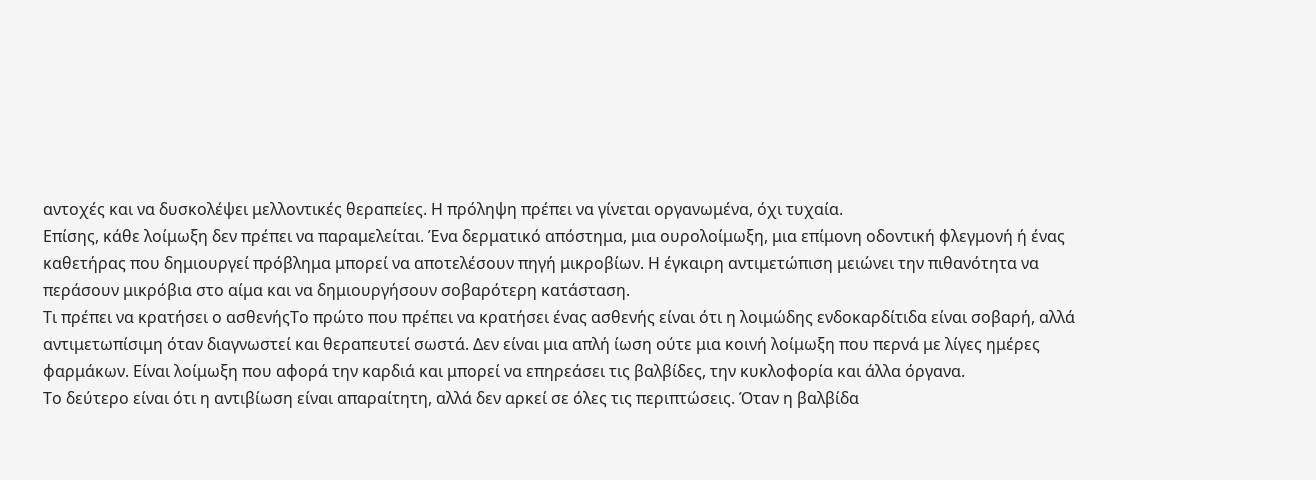αντοχές και να δυσκολέψει μελλοντικές θεραπείες. Η πρόληψη πρέπει να γίνεται οργανωμένα, όχι τυχαία.
Επίσης, κάθε λοίμωξη δεν πρέπει να παραμελείται. Ένα δερματικό απόστημα, μια ουρολοίμωξη, μια επίμονη οδοντική φλεγμονή ή ένας καθετήρας που δημιουργεί πρόβλημα μπορεί να αποτελέσουν πηγή μικροβίων. Η έγκαιρη αντιμετώπιση μειώνει την πιθανότητα να περάσουν μικρόβια στο αίμα και να δημιουργήσουν σοβαρότερη κατάσταση.
Τι πρέπει να κρατήσει ο ασθενήςΤο πρώτο που πρέπει να κρατήσει ένας ασθενής είναι ότι η λοιμώδης ενδοκαρδίτιδα είναι σοβαρή, αλλά αντιμετωπίσιμη όταν διαγνωστεί και θεραπευτεί σωστά. Δεν είναι μια απλή ίωση ούτε μια κοινή λοίμωξη που περνά με λίγες ημέρες φαρμάκων. Είναι λοίμωξη που αφορά την καρδιά και μπορεί να επηρεάσει τις βαλβίδες, την κυκλοφορία και άλλα όργανα.
Το δεύτερο είναι ότι η αντιβίωση είναι απαραίτητη, αλλά δεν αρκεί σε όλες τις περιπτώσεις. Όταν η βαλβίδα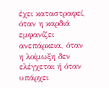έχει καταστραφεί, όταν η καρδιά εμφανίζει ανεπάρκεια, όταν η λοίμωξη δεν ελέγχεται ή όταν υπάρχει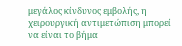μεγάλος κίνδυνος εμβολής, η χειρουργική αντιμετώπιση μπορεί να είναι το βήμα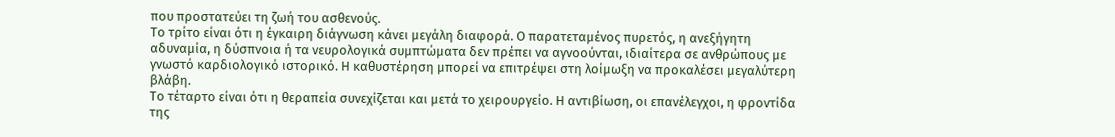που προστατεύει τη ζωή του ασθενούς.
Το τρίτο είναι ότι η έγκαιρη διάγνωση κάνει μεγάλη διαφορά. Ο παρατεταμένος πυρετός, η ανεξήγητη αδυναμία, η δύσπνοια ή τα νευρολογικά συμπτώματα δεν πρέπει να αγνοούνται, ιδιαίτερα σε ανθρώπους με γνωστό καρδιολογικό ιστορικό. Η καθυστέρηση μπορεί να επιτρέψει στη λοίμωξη να προκαλέσει μεγαλύτερη βλάβη.
Το τέταρτο είναι ότι η θεραπεία συνεχίζεται και μετά το χειρουργείο. Η αντιβίωση, οι επανέλεγχοι, η φροντίδα της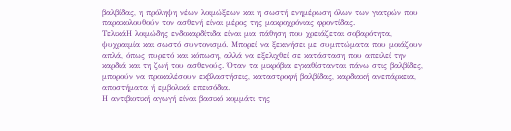βαλβίδας, η πρόληψη νέων λοιμώξεων και η σωστή ενημέρωση όλων των γιατρών που παρακολουθούν τον ασθενή είναι μέρος της μακροχρόνιας φροντίδας.
ΤελικάΗ λοιμώδης ενδοκαρδίτιδα είναι μια πάθηση που χρειάζεται σοβαρότητα, ψυχραιμία και σωστό συντονισμό. Μπορεί να ξεκινήσει με συμπτώματα που μοιάζουν απλά, όπως πυρετό και κόπωση, αλλά να εξελιχθεί σε κατάσταση που απειλεί την καρδιά και τη ζωή του ασθενούς. Όταν τα μικρόβια εγκαθίστανται πάνω στις βαλβίδες, μπορούν να προκαλέσουν εκβλαστήσεις, καταστροφή βαλβίδας, καρδιακή ανεπάρκεια, αποστήματα ή εμβολικά επεισόδια.
Η αντιβιοτική αγωγή είναι βασικό κομμάτι της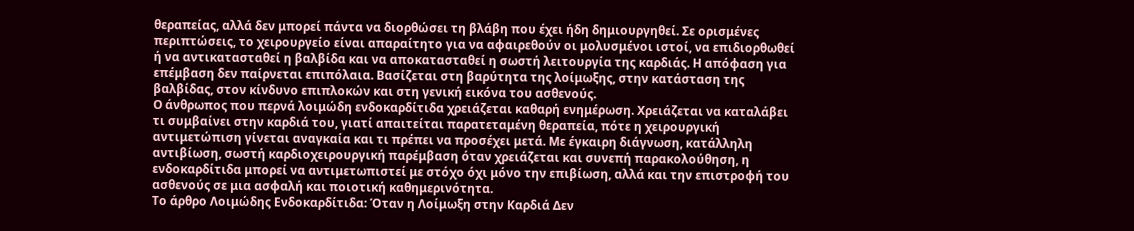θεραπείας, αλλά δεν μπορεί πάντα να διορθώσει τη βλάβη που έχει ήδη δημιουργηθεί. Σε ορισμένες περιπτώσεις, το χειρουργείο είναι απαραίτητο για να αφαιρεθούν οι μολυσμένοι ιστοί, να επιδιορθωθεί ή να αντικατασταθεί η βαλβίδα και να αποκατασταθεί η σωστή λειτουργία της καρδιάς. Η απόφαση για επέμβαση δεν παίρνεται επιπόλαια. Βασίζεται στη βαρύτητα της λοίμωξης, στην κατάσταση της βαλβίδας, στον κίνδυνο επιπλοκών και στη γενική εικόνα του ασθενούς.
Ο άνθρωπος που περνά λοιμώδη ενδοκαρδίτιδα χρειάζεται καθαρή ενημέρωση. Χρειάζεται να καταλάβει τι συμβαίνει στην καρδιά του, γιατί απαιτείται παρατεταμένη θεραπεία, πότε η χειρουργική αντιμετώπιση γίνεται αναγκαία και τι πρέπει να προσέχει μετά. Με έγκαιρη διάγνωση, κατάλληλη αντιβίωση, σωστή καρδιοχειρουργική παρέμβαση όταν χρειάζεται και συνεπή παρακολούθηση, η ενδοκαρδίτιδα μπορεί να αντιμετωπιστεί με στόχο όχι μόνο την επιβίωση, αλλά και την επιστροφή του ασθενούς σε μια ασφαλή και ποιοτική καθημερινότητα.
Το άρθρο Λοιμώδης Ενδοκαρδίτιδα: Όταν η Λοίμωξη στην Καρδιά Δεν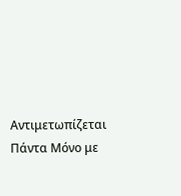Αντιμετωπίζεται Πάντα Μόνο με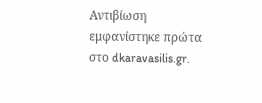Αντιβίωση εμφανίστηκε πρώτα στο dkaravasilis.gr.